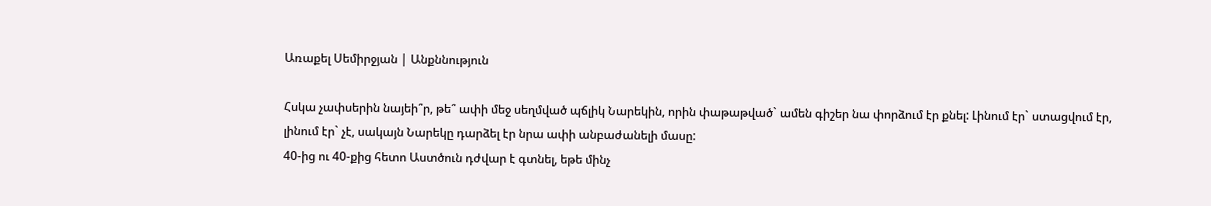Առաքել Սեմիրջյան | Անքննություն

Հսկա չափսերին նայեի՞ր, թե՞ ափի մեջ սեղմված պճլիկ Նարեկին, որին փաթաթված` ամեն գիշեր նա փորձում էր քնել: Լինում էր` ստացվում էր, լինում էր` չէ, սակայն Նարեկը դարձել էր նրա ափի անբաժանելի մասը:
40-ից ու 40-քից հետո Աստծուն դժվար է գտնել, եթե մինչ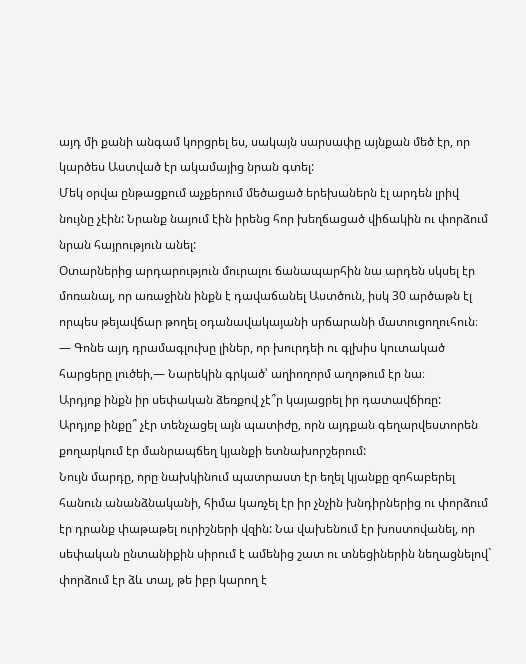այդ մի քանի անգամ կորցրել ես, սակայն սարսափը այնքան մեծ էր, որ կարծես Աստված էր ակամայից նրան գտել:
Մեկ օրվա ընթացքում աչքերում մեծացած երեխաներն էլ արդեն լրիվ նույնը չէին: Նրանք նայում էին իրենց հոր խեղճացած վիճակին ու փորձում նրան հայրություն անել:
Օտարներից արդարություն մուրալու ճանապարհին նա արդեն սկսել էր մոռանալ, որ առաջինն ինքն է դավաճանել Աստծուն, իսկ 30 արծաթն էլ որպես թեյավճար թողել օդանավակայանի սրճարանի մատուցողուհուն։
— Գոնե այդ դրամագլուխը լիներ, որ խուրդեի ու գլխիս կուտակած հարցերը լուծեի,— Նարեկին գրկած՝ աղիողորմ աղոթում էր նա։
Արդյոք ինքն իր սեփական ձեռքով չէ՞ր կայացրել իր դատավճիռը:
Արդյոք ինքը՞ չէր տենչացել այն պատիժը, որն այդքան գեղարվեստորեն քողարկում էր մանրապճեղ կյանքի ետնախորշերում:
Նույն մարդը, որը նախկինում պատրաստ էր եղել կյանքը զոհաբերել հանուն անանձնականի, հիմա կառչել էր իր չնչին խնդիրներից ու փորձում էր դրանք փաթաթել ուրիշների վզին: Նա վախենում էր խոստովանել, որ սեփական ընտանիքին սիրում է ամենից շատ ու տնեցիներին նեղացնելով` փորձում էր ձև տալ, թե իբր կարող է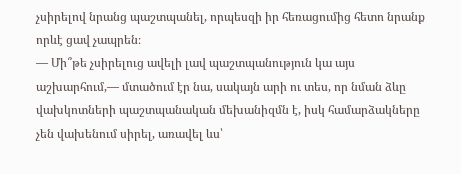չսիրելով նրանց պաշտպանել, որպեսզի իր հեռացումից հետո նրանք որևէ ցավ չապրեն։
— Մի՞թե չսիրելուց ավելի լավ պաշտպանություն կա այս աշխարհում,— մտածում էր նա, սակայն արի ու տես, որ նման ձևը վախկոտների պաշտպանական մեխանիզմն է, իսկ համարձակները չեն վախենում սիրել, առավել ևս՝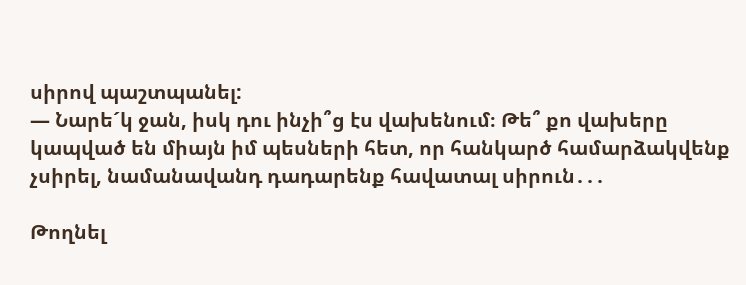սիրով պաշտպանել:
— Նարե´կ ջան, իսկ դու ինչի՞ց էս վախենում։ Թե՞ քո վախերը կապված են միայն իմ պեսների հետ, որ հանկարծ համարձակվենք չսիրել, նամանավանդ դադարենք հավատալ սիրուն․․․

Թողնել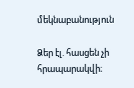մեկնաբանություն

Ձեր էլ. հասցեն չի հրապարակվի։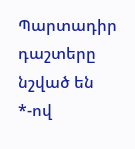Պարտադիր դաշտերը նշված են *-ով